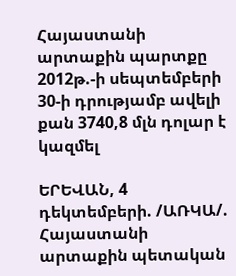Հայաստանի արտաքին պարտքը 2012թ.-ի սեպտեմբերի 30-ի դրությամբ ավելի քան 3740,8 մլն դոլար է կազմել

ԵՐԵՎԱՆ, 4 դեկտեմբերի. /ԱՌԿԱ/. Հայաստանի արտաքին պետական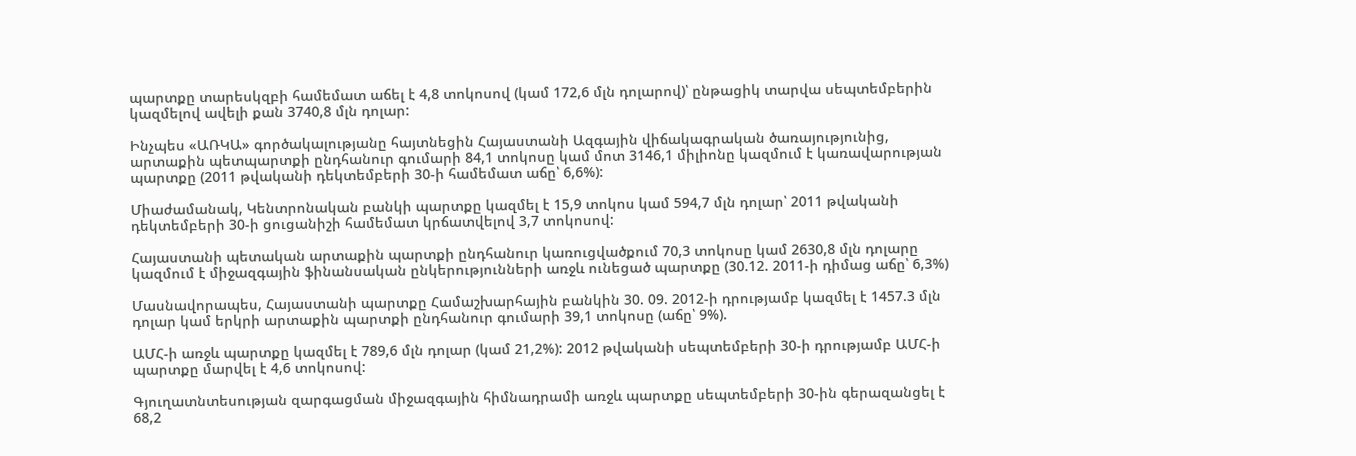պարտքը տարեսկզբի համեմատ աճել է 4,8 տոկոսով (կամ 172,6 մլն դոլարով)՝ ընթացիկ տարվա սեպտեմբերին կազմելով ավելի քան 3740,8 մլն դոլար:

Ինչպես «ԱՌԿԱ» գործակալությանը հայտնեցին Հայաստանի Ազգային վիճակագրական ծառայությունից, արտաքին պետպարտքի ընդհանուր գումարի 84,1 տոկոսը կամ մոտ 3146,1 միլիոնը կազմում է կառավարության պարտքը (2011 թվականի դեկտեմբերի 30-ի համեմատ աճը՝ 6,6%):

Միաժամանակ, Կենտրոնական բանկի պարտքը կազմել է 15,9 տոկոս կամ 594,7 մլն դոլար՝ 2011 թվականի դեկտեմբերի 30-ի ցուցանիշի համեմատ կրճատվելով 3,7 տոկոսով:

Հայաստանի պետական արտաքին պարտքի ընդհանուր կառուցվածքում 70,3 տոկոսը կամ 2630,8 մլն դոլարը կազմում է միջազգային ֆինանսական ընկերությունների առջև ունեցած պարտքը (30.12. 2011-ի դիմաց աճը՝ 6,3%)

Մասնավորապես, Հայաստանի պարտքը Համաշխարհային բանկին 30. 09. 2012-ի դրությամբ կազմել է 1457.3 մլն դոլար կամ երկրի արտաքին պարտքի ընդհանուր գումարի 39,1 տոկոսը (աճը՝ 9%).

ԱՄՀ-ի առջև պարտքը կազմել է 789,6 մլն դոլար (կամ 21,2%): 2012 թվականի սեպտեմբերի 30-ի դրությամբ ԱՄՀ-ի պարտքը մարվել է 4,6 տոկոսով:

Գյուղատնտեսության զարգացման միջազգային հիմնադրամի առջև պարտքը սեպտեմբերի 30-ին գերազանցել է 68,2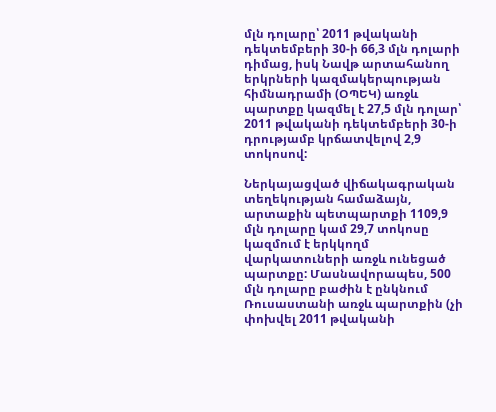մլն դոլարը՝ 2011 թվականի դեկտեմբերի 30-ի 66,3 մլն դոլարի դիմաց, իսկ Նավթ արտահանող երկրների կազմակերպության հիմնադրամի (ՕՊԵԿ) առջև պարտքը կազմել է 27,5 մլն դոլար՝ 2011 թվականի դեկտեմբերի 30-ի դրությամբ կրճատվելով 2,9 տոկոսով:

Ներկայացված վիճակագրական տեղեկության համաձայն, արտաքին պետպարտքի 1109,9 մլն դոլարը կամ 29,7 տոկոսը կազմում է երկկողմ վարկատուների առջև ունեցած պարտքը: Մասնավորապես, 500 մլն դոլարը բաժին է ընկնում Ռուսաստանի առջև պարտքին (չի փոխվել 2011 թվականի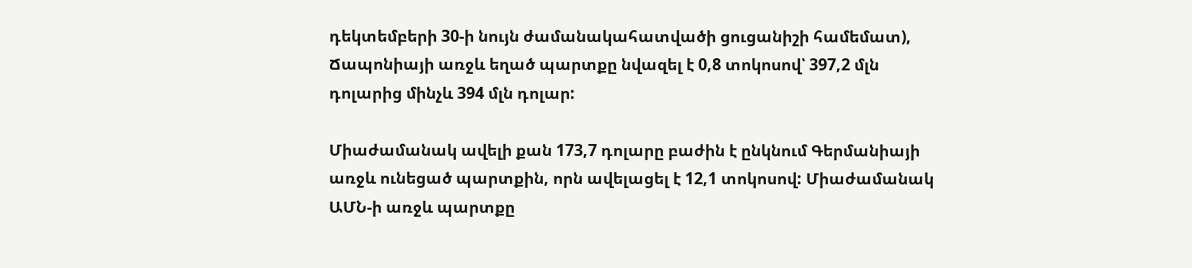դեկտեմբերի 30-ի նույն ժամանակահատվածի ցուցանիշի համեմատ), Ճապոնիայի առջև եղած պարտքը նվազել է 0,8 տոկոսով՝ 397,2 մլն դոլարից մինչև 394 մլն դոլար:

Միաժամանակ ավելի քան 173,7 դոլարը բաժին է ընկնում Գերմանիայի առջև ունեցած պարտքին, որն ավելացել է 12,1 տոկոսով: Միաժամանակ ԱՄՆ-ի առջև պարտքը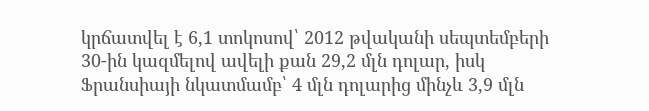կրճատվել է 6,1 տոկոսով՝ 2012 թվականի սեպտեմբերի 30-ին կազմելով ավելի քան 29,2 մլն դոլար, իսկ Ֆրանսիայի նկատմամբ՝ 4 մլն դոլարից մինչև 3,9 մլն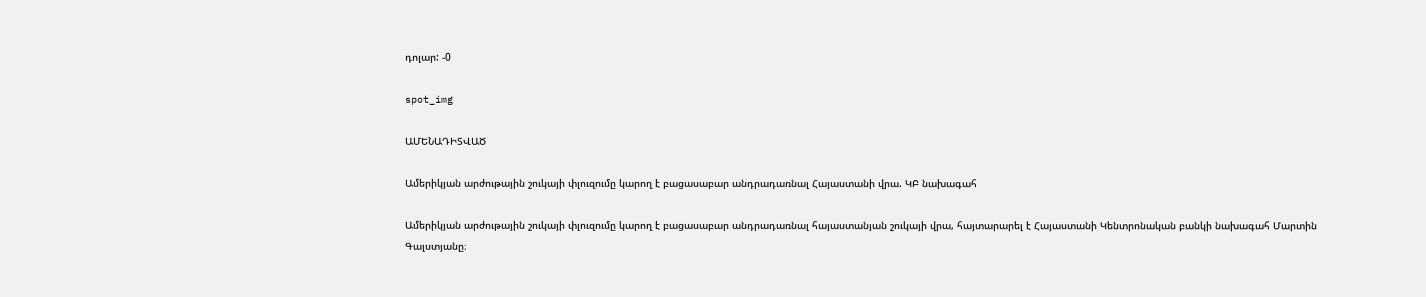դոլար: -0

spot_img

ԱՄԵՆԱԴԻՏՎԱԾ

Ամերիկյան արժութային շուկայի փլուզումը կարող է բացասաբար անդրադառնալ Հայաստանի վրա. ԿԲ նախագահ

Ամերիկյան արժութային շուկայի փլուզումը կարող է բացասաբար անդրադառնալ հայաստանյան շուկայի վրա, հայտարարել է Հայաստանի Կենտրոնական բանկի նախագահ Մարտին Գալստյանը։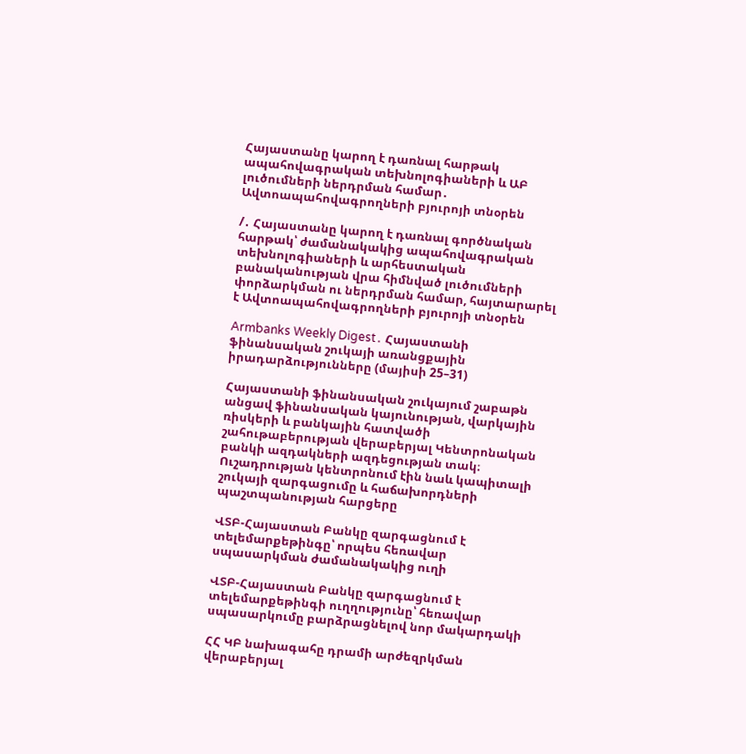Հայաստանը կարող է դառնալ հարթակ ապահովագրական տեխնոլոգիաների և ԱԲ լուծումների ներդրման համար․ Ավտոապահովագրողների բյուրոյի տնօրեն

/․ Հայաստանը կարող է դառնալ գործնական հարթակ՝ ժամանակակից ապահովագրական տեխնոլոգիաների և արհեստական բանականության վրա հիմնված լուծումների փորձարկման ու ներդրման համար, հայտարարել է Ավտոապահովագրողների բյուրոյի տնօրեն

Armbanks Weekly Digest․ Հայաստանի ֆինանսական շուկայի առանցքային իրադարձությունները (մայիսի 25–31)

Հայաստանի ֆինանսական շուկայում շաբաթն անցավ ֆինանսական կայունության, վարկային ռիսկերի և բանկային հատվածի շահութաբերության վերաբերյալ Կենտրոնական բանկի ազդակների ազդեցության տակ։ Ուշադրության կենտրոնում էին նաև կապիտալի շուկայի զարգացումը և հաճախորդների պաշտպանության հարցերը

ՎՏԲ-Հայաստան Բանկը զարգացնում է տելեմարքեթինգը՝ որպես հեռավար սպասարկման ժամանակակից ուղի

ՎՏԲ-Հայաստան Բանկը զարգացնում է տելեմարքեթինգի ուղղությունը՝ հեռավար սպասարկումը բարձրացնելով նոր մակարդակի

ՀՀ ԿԲ նախագահը դրամի արժեզրկման վերաբերյալ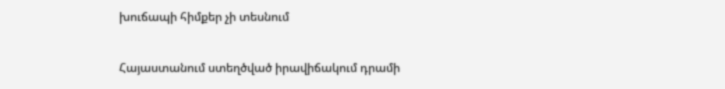խուճապի հիմքեր չի տեսնում

Հայաստանում ստեղծված իրավիճակում դրամի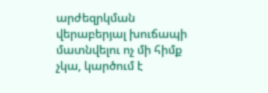արժեզրկման վերաբերյալ խուճապի մատնվելու ոչ մի հիմք չկա, կարծում է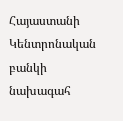Հայաստանի Կենտրոնական բանկի նախագահ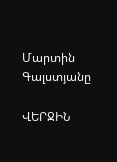Մարտին Գալստյանը

ՎԵՐՋԻՆ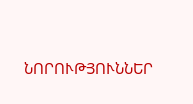ՆՈՐՈՒԹՅՈՒՆՆԵՐ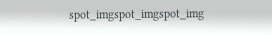spot_imgspot_imgspot_img